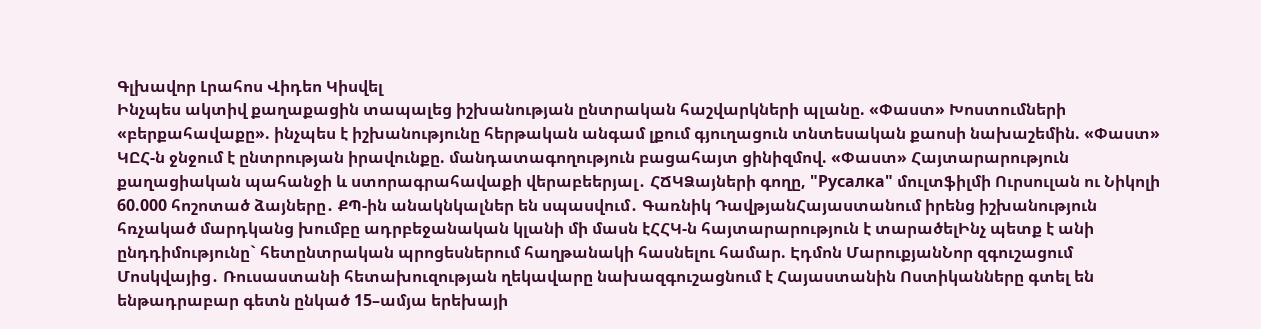Գլխավոր Լրահոս Վիդեո Կիսվել
Ինչպես ակտիվ քաղաքացին տապալեց իշխանության ընտրական հաշվարկների պլանը. «Փաստ» Խոստումների «բերքահավաքը». ինչպես է իշխանությունը հերթական անգամ լքում գյուղացուն տնտեսական քաոսի նախաշեմին. «Փաստ» ԿԸՀ-ն ջնջում է ընտրության իրավունքը. մանդատագողություն բացահայտ ցինիզմով. «Փաստ» Հայտարարություն քաղացիական պահանջի և ստորագրահավաքի վերաբեերյալ․ ՀՃԿՁայների գողը, "Русалка" մուլտֆիլմի Ուրսուլան ու Նիկոլի 60.000 հոշոտած ձայները․ ՔՊ-ին անակնկալներ են սպասվում․ Գառնիկ ԴավթյանՀայաստանում իրենց իշխանություն հռչակած մարդկանց խումբը ադրբեջանական կլանի մի մասն էՀՀԿ-ն հայտարարություն է տարածելԻնչ պետք է անի ընդդիմությունը` հետընտրական պրոցեսներում հաղթանակի հասնելու համար. Էդմոն ՄարուքյանՆոր զգուշացում Մոսկվայից․ Ռուսաստանի հետախուզության ղեկավարը նախազգուշացնում է Հայաստանին Ոստիկանները գտել են ենթադրաբար գետն ընկած 15–ամյա երեխայի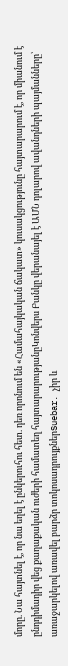մորը. Նա հայտնել է, որ նա եղել է ընկերուհու հետ. դեռ որոնում են «Համահայկական ճակատ» կուսակցությունը հայտարարում է, որ միանում է ընդդիմադիր վեց քաղաքական ուժերի համատեղ հայտարարությանըԿոնվերս Բանկը վերանայել է ԱՄՆ դոլարով ավանդների պայմանները՝ առաջարկելով առավել բարձր տոկոսադրույքներSuebar. չիր և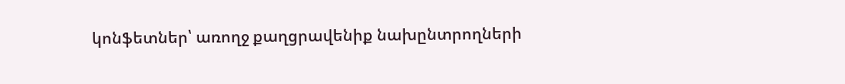կոնֆետներ՝ առողջ քաղցրավենիք նախընտրողների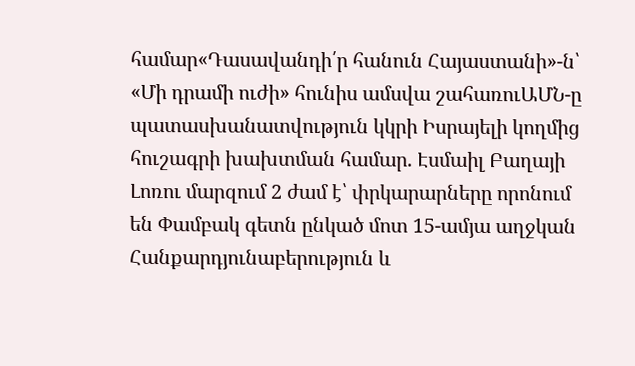համար«Դասավանդի՛ր հանուն Հայաստանի»-ն՝ «Մի դրամի ուժի» հունիս ամսվա շահառուԱՄՆ-ը պատասխանատվություն կկրի Իսրայելի կողմից հուշագրի խախտման համար. Էսմաիլ Բաղայի Լոռու մարզում 2 ժամ է՝ փրկարարները որոնում են Փամբակ գետն ընկած մոտ 15-ամյա աղջկան Հանքարդյունաբերություն և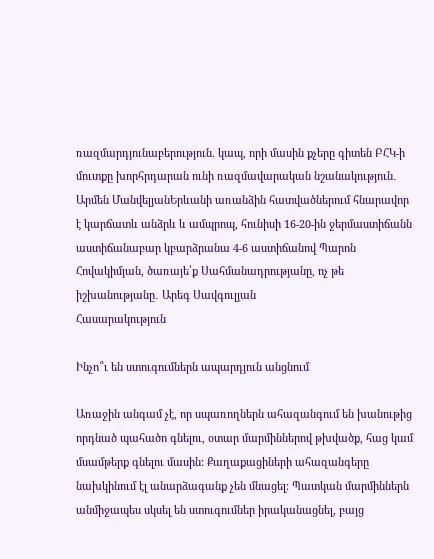ռազմարդյունաբերություն. կապ, որի մասին քչերը գիտեն ԲՀԿ-ի մուտքը խորհրդարան ունի ռազմավարական նշանակություն․ Արմեն ՄանվելյանԵրևանի առանձին հատվածներում հնարավոր է կարճատև անձրև և ամպրոպ, հունիսի 16-20-ին ջերմաստիճանն աստիճանաբար կբարձրանա 4-6 աստիճանով Պարոն Հովակիմյան, ծառայե՛ք Սահմանադրությանը, ոչ թե իշխանությանը․ Արեգ Սավգուլյան
Հասարակություն

Ինչո՞ւ են ստուգումներն ապարդյուն անցնում

Առաջին անգամ չէ, որ սպառողներն ահազանգում են խանութից որդնած պահածո գնելու, օտար մարմիններով թխվածք, հաց կամ մսամթերք գնելու մասին: Քաղաքացիների ահազանգերը նախկինում էլ անարձագանք չեն մնացել: Պատկան մարմիններն անմիջապես սկսել են ստուգումներ իրականացնել, բայց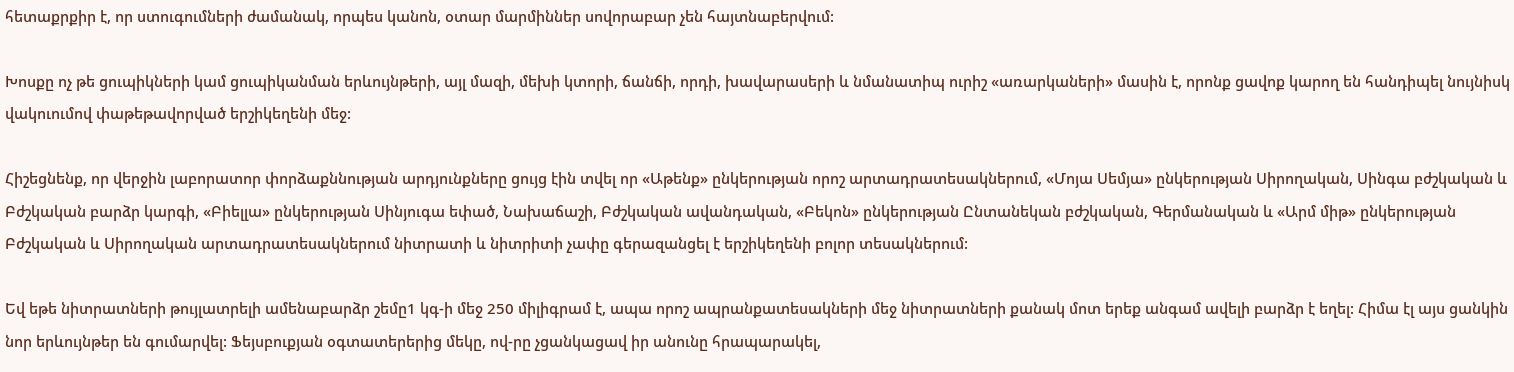հետաքրքիր է, որ ստուգումների ժամանակ, որպես կանոն, օտար մարմիններ սովորաբար չեն հայտնաբերվում:

Խոսքը ոչ թե ցուպիկների կամ ցուպիկանման երևույնթերի, այլ մազի, մեխի կտորի, ճանճի, որդի, խավարասերի և նմանատիպ ուրիշ «առարկաների» մասին է, որոնք ցավոք կարող են հանդիպել նույնիսկ վակուումով փաթեթավորված երշիկեղենի մեջ:

Հիշեցնենք, որ վերջին լաբորատոր փորձաքննության արդյունքները ցույց էին տվել որ «Աթենք» ընկերության որոշ արտադրատեսակներում, «Մոյա Սեմյա» ընկերության Սիրողական, Սինգա բժշկական և Բժշկական բարձր կարգի, «Բիելլա» ընկերության Սինյուգա եփած, Նախաճաշի, Բժշկական ավանդական, «Բեկոն» ընկերության Ընտանեկան բժշկական, Գերմանական և «Արմ միթ» ընկերության Բժշկական և Սիրողական արտադրատեսակներում նիտրատի և նիտրիտի չափը գերազանցել է երշիկեղենի բոլոր տեսակներում:

Եվ եթե նիտրատների թույլատրելի ամենաբարձր շեմը1 կգ-ի մեջ 250 միլիգրամ է, ապա որոշ ապրանքատեսակների մեջ նիտրատների քանակ մոտ երեք անգամ ավելի բարձր է եղել: Հիմա էլ այս ցանկին նոր երևույնթեր են գումարվել: Ֆեյսբուքյան օգտատերերից մեկը, ով-րը չցանկացավ իր անունը հրապարակել,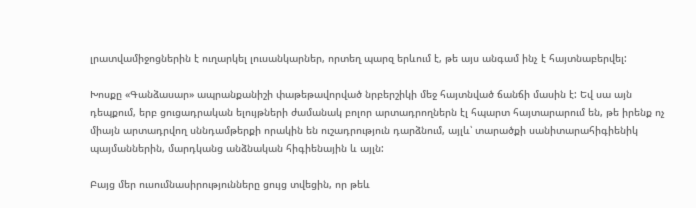լրատվամիջոցներին է ուղարկել լուսանկարներ, որտեղ պարզ երևում է, թե այս անգամ ինչ է հայտնաբերվել:

Խոսքը «Գանձասար» ապրանքանիշի փաթեթավորված նրբերշիկի մեջ հայտնված ճանճի մասին է: Եվ սա այն դեպքում, երբ ցուցադրական ելույթների ժամանակ բոլոր արտադրողներն էլ հպարտ հայտարարում են, թե իրենք ոչ միայն արտադրվող սննդամթերքի որակին են ուշադրություն դարձնում, այլև՝ տարածքի սանիտարահիգիենիկ պայմաններին, մարդկանց անձնական հիգիենային և այլն:

Բայց մեր ուսումնասիրությունները ցույց տվեցին, որ թեև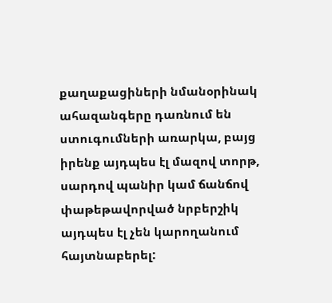քաղաքացիների նմանօրինակ ահազանգերը դառնում են ստուգումների առարկա, բայց իրենք այդպես էլ մազով տորթ, սարդով պանիր կամ ճանճով փաթեթավորված նրբերշիկ այդպես էլ չեն կարողանում հայտնաբերել: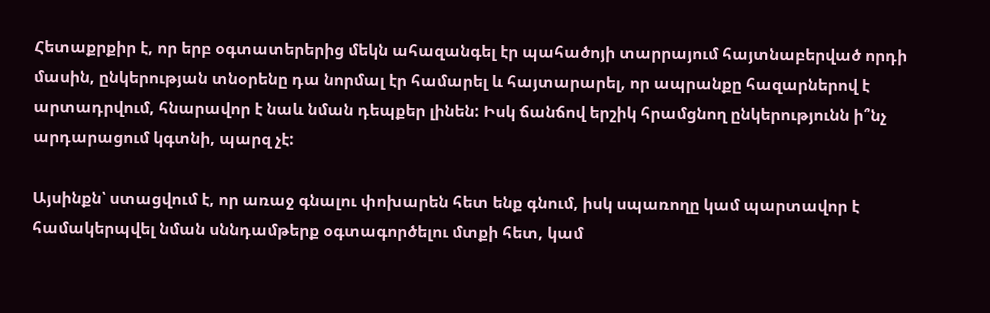Հետաքրքիր է, որ երբ օգտատերերից մեկն ահազանգել էր պահածոյի տարրայում հայտնաբերված որդի մասին, ընկերության տնօրենը դա նորմալ էր համարել և հայտարարել, որ ապրանքը հազարներով է արտադրվում, հնարավոր է նաև նման դեպքեր լինեն: Իսկ ճանճով երշիկ հրամցնող ընկերությունն ի՞նչ արդարացում կգտնի, պարզ չէ:

Այսինքն՝ ստացվում է, որ առաջ գնալու փոխարեն հետ ենք գնում, իսկ սպառողը կամ պարտավոր է համակերպվել նման սննդամթերք օգտագործելու մտքի հետ, կամ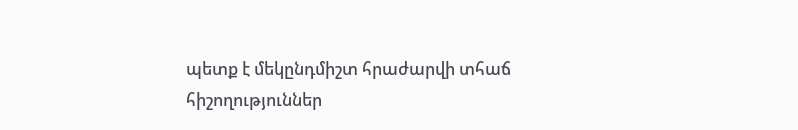պետք է մեկընդմիշտ հրաժարվի տհաճ հիշողություններ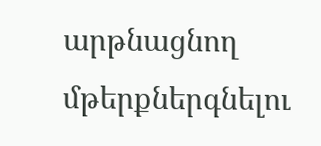արթնացնող մթերքներգնելու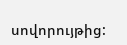սովորույթից: